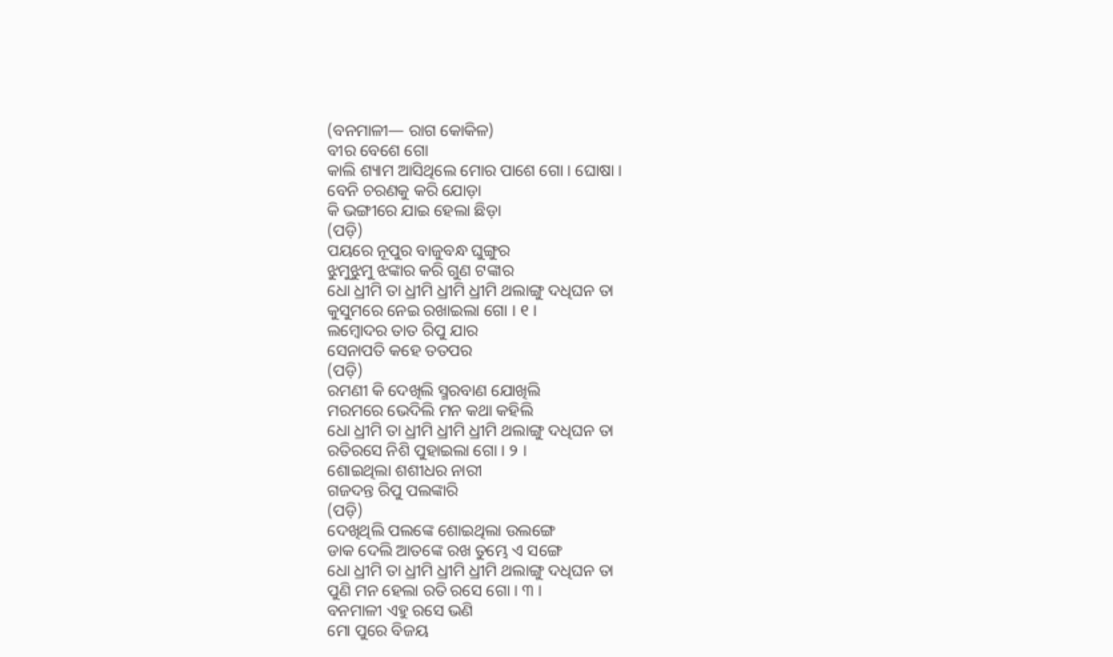(ବନମାଳୀ— ରାଗ କୋକିଳ)
ବୀର ବେଶେ ଗୋ
କାଲି ଶ୍ୟାମ ଆସିଥିଲେ ମୋର ପାଶେ ଗୋ । ଘୋଷା ।
ବେନି ଚରଣକୁ କରି ଯୋଡ଼ା
କି ଭଙ୍ଗୀରେ ଯାଇ ହେଲା ଛିଡ଼ା
(ପଡ଼ି)
ପୟରେ ନୂପୁର ବାଜୁବନ୍ଧ ଘୁଙ୍ଗୁର
ଝୁମୁଝୁମୁ ଝଙ୍କାର କରି ଗୁଣ ଟଙ୍କାର
ଧୋ ଧ୍ରୀମି ତା ଧ୍ରୀମି ଧ୍ରୀମି ଧ୍ରୀମି ଥଲାଙ୍ଗୁ ଦଧିଘନ ତା
କୁସୁମରେ ନେଇ ରଖାଇଲା ଗୋ । ୧ ।
ଲମ୍ବୋଦର ତାତ ରିପୁ ଯାର
ସେନାପତି କହେ ତତପର
(ପଡ଼ି)
ରମଣୀ କି ଦେଖିଲି ସ୍ମରବାଣ ଯୋଖିଲି
ମରମରେ ଭେଦିଲି ମନ କଥା କହିଲି
ଧୋ ଧ୍ରୀମି ତା ଧ୍ରୀମି ଧ୍ରୀମି ଧ୍ରୀମି ଥଲାଙ୍ଗୁ ଦଧିଘନ ତା
ରତିରସେ ନିଶି ପୁହାଇଲା ଗୋ । ୨ ।
ଶୋଇଥିଲା ଶଶୀଧର ନାରୀ
ଗଜଦନ୍ତ ରିପୁ ପଲଙ୍କାରି
(ପଡ଼ି)
ଦେଖିଥିଲି ପଲଙ୍କେ ଶୋଇଥିଲା ଉଲଙ୍ଗେ
ଡାକ ଦେଲି ଆତଙ୍କେ ରଖ ତୁମ୍ଭେ ଏ ସଙ୍ଗେ
ଧୋ ଧ୍ରୀମି ତା ଧ୍ରୀମି ଧ୍ରୀମି ଧ୍ରୀମି ଥଲାଙ୍ଗୁ ଦଧିଘନ ତା
ପୁଣି ମନ ହେଲା ରତି ରସେ ଗୋ । ୩ ।
ବନମାଳୀ ଏହୁ ରସେ ଭଣି
ମୋ ପୁରେ ବିଜୟ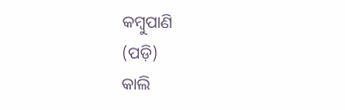କମ୍ବୁପାଣି
(ପଡ଼ି)
କାଲି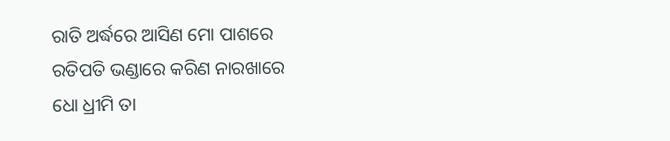ରାତି ଅର୍ଦ୍ଧରେ ଆସିଣ ମୋ ପାଶରେ
ରତିପତି ଭଣ୍ଡାରେ କରିଣ ନାରଖାରେ
ଧୋ ଧ୍ରୀମି ତା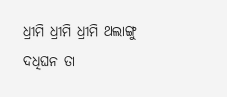ଧ୍ରୀମି ଧ୍ରୀମି ଧ୍ରୀମି ଥଲାଙ୍ଗୁ ଦଧିଘନ ତା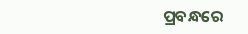ପ୍ରବନ୍ଧରେ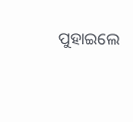ପୁହାଇଲେ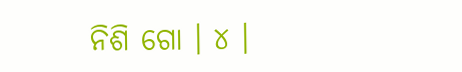ନିଶି ଗୋ । ୪ ।